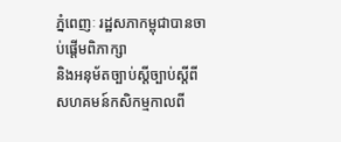ភ្នំពេញៈ រដ្ឋសភាកម្ពុជាបានចាប់ផ្តើមពិភាក្សា
និងអនុម័តច្បាប់ស្តីច្បាប់ស្តីពី
សហគមន៍កសិកម្មកាលពី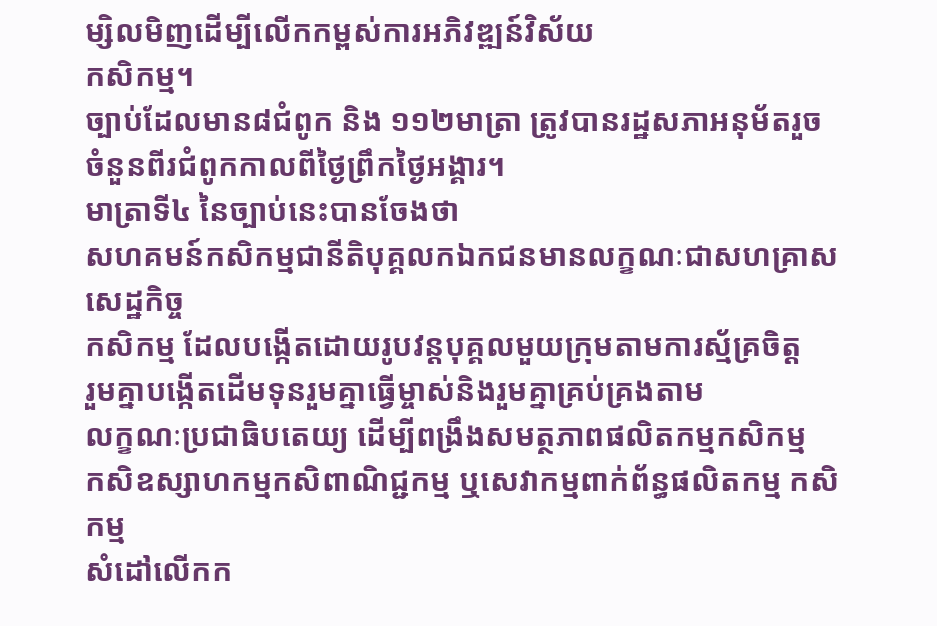ម្សិលមិញដើម្បីលើកកម្ពស់ការអភិវឌ្ឍន៍វិស័យ
កសិកម្ម។
ច្បាប់ដែលមាន៨ជំពូក និង ១១២មាត្រា ត្រូវបានរដ្ឋសភាអនុម័តរួចចំនួនពីរជំពូកកាលពីថ្ងៃព្រឹកថ្ងៃអង្គារ។
មាត្រាទី៤ នៃច្បាប់នេះបានចែងថា
សហគមន៍កសិកម្មជានីតិបុគ្គលកឯកជនមានលក្ខណៈជាសហគ្រាសសេដ្ឋកិច្ច
កសិកម្ម ដែលបង្កើតដោយរូបវន្តបុគ្គលមួយក្រុមតាមការស័្មគ្រចិត្ត
រួមគ្នាបង្កើតដើមទុនរួមគ្នាធ្វើម្ចាស់និងរួមគ្នាគ្រប់គ្រងតាម
លក្ខណៈប្រជាធិបតេយ្យ ដើម្បីពង្រឹងសមត្ថភាពផលិតកម្មកសិកម្ម
កសិឧស្សាហកម្មកសិពាណិជ្ជកម្ម ឬសេវាកម្មពាក់ព័ន្ធផលិតកម្ម កសិកម្ម
សំដៅលើកក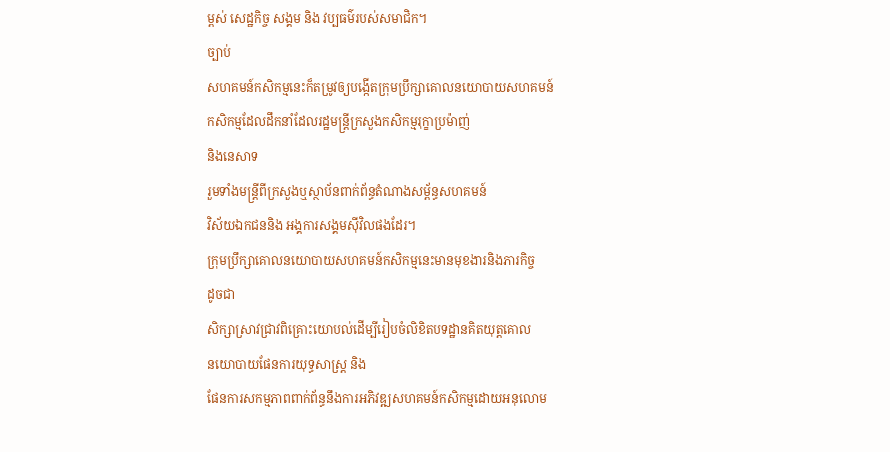ម្ពស់ សេដ្ឋកិច្ច សង្គម និង វប្បធម៌របស់សមាជិក។
ច្បាប់
សហគមន៍កសិកម្មនេះក៏តម្រូវឲ្យបង្កើតក្រុមប្រឹក្សាគោលនយោបាយសហគមន៍
កសិកម្មដែលដឹកនាំដែលរដ្ឋមន្ត្រីក្រសួងកសិកម្មរុក្ខាប្រម៉ាញ់
និងនេសាទ
រួមទាំងមន្ត្រីពីក្រសួងឬស្ថាប័នពាក់ព័ន្ធតំណាងសម្ព័ន្ធសហគមន៍
វិស័យឯកជននិង អង្គការសង្គមស៊ីវិលផងដែរ។
ក្រុមប្រឹក្សាគោលនយោបាយសហគមន៍កសិកម្មនេះមានមុខងារនិងភារកិច្ច
ដូចជា
សិក្សាស្រាវជ្រាវពិគ្រោះយោបល់ដើម្បីរៀបចំលិខិតបទដ្ឋានគិតយុត្តគោល
នយោបាយផែនការយុទ្ធសាស្រ្ត និង
ផែនការសកម្មភាពពាក់ព័ន្ធនឹងការអភិវឌ្ឍសហគមន៍កសិកម្មដោយអនុលោម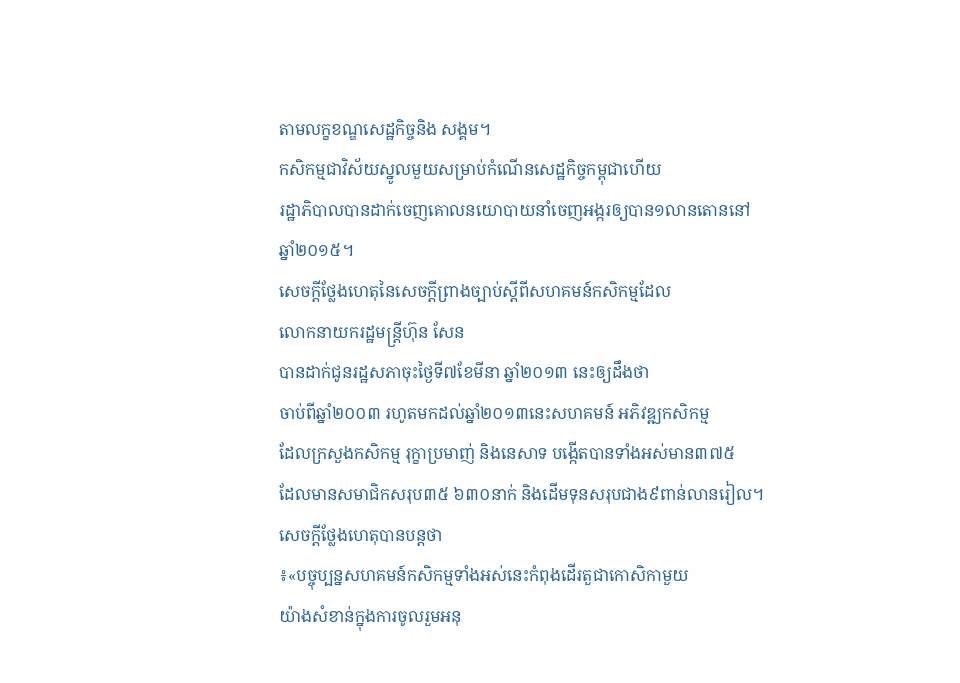តាមលក្ខខណ្ឌសេដ្ឋកិច្ចនិង សង្គម។
កសិកម្មជាវិស័យស្នូលមួយសម្រាប់កំណើនសេដ្ឋកិច្ចកម្ពុជាហើយ
រដ្ឋាភិបាលបានដាក់ចេញគោលនយោបាយនាំចេញអង្ករឲ្យបាន១លានតោននៅ
ឆ្នាំ២០១៥។
សេចក្តីថ្លែងហេតុនៃសេចក្តីព្រាងច្បាប់ស្តីពីសហគមន៍កសិកម្មដែល
លោកនាយករដ្ឋមន្ត្រីហ៊ុន សែន
បានដាក់ជូនរដ្ឋសភាចុះថ្ងៃទី៧ខែមីនា ឆ្នាំ២០១៣ នេះឲ្យដឹងថា
ចាប់ពីឆ្នាំ២០០៣ រហូតមកដល់ឆ្នាំ២០១៣នេះសហគមន៍ អភិវឌ្ឍកសិកម្ម
ដែលក្រសួងកសិកម្ម រុក្ខាប្រមាញ់ និងនេសាទ បង្កើតបានទាំងអស់មាន៣៧៥
ដែលមានសមាជិកសរុប៣៥ ៦៣០នាក់ និងដើមទុនសរុបជាង៩ពាន់លានរៀល។
សេចក្តីថ្លែងហេតុបានបន្តថា
៖«បច្ចុប្បន្នសហគមន៍កសិកម្មទាំងអស់នេះកំពុងដើរតួជាកោសិកាមួយ
យ៉ាងសំខាន់ក្នុងការចូលរួមអនុ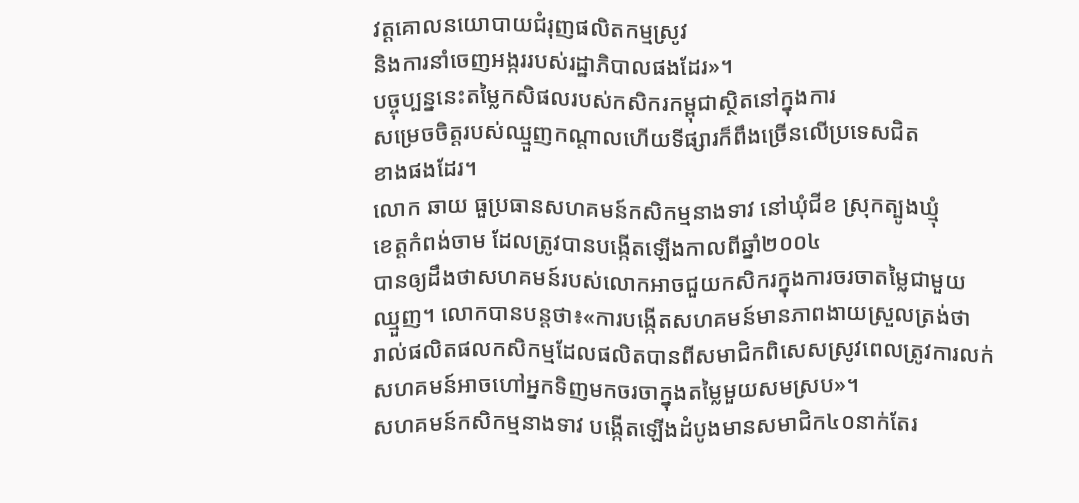វត្តគោលនយោបាយជំរុញផលិតកម្មស្រូវ
និងការនាំចេញអង្កររបស់រដ្ឋាភិបាលផងដែរ»។
បច្ចុប្បន្ននេះតម្លៃកសិផលរបស់កសិករកម្ពុជាស្ថិតនៅក្នុងការ
សម្រេចចិត្តរបស់ឈ្មួញកណ្តាលហើយទីផ្សារក៏ពឹងច្រើនលើប្រទេសជិត
ខាងផងដែរ។
លោក ឆាយ ធួប្រធានសហគមន៍កសិកម្មនាងទាវ នៅឃុំជីខ ស្រុកត្បូងឃ្មុំ
ខេត្តកំពង់ចាម ដែលត្រូវបានបង្កើតឡើងកាលពីឆ្នាំ២០០៤
បានឲ្យដឹងថាសហគមន៍របស់លោកអាចជួយកសិករក្នុងការចរចាតម្លៃជាមួយ
ឈ្មួញ។ លោកបានបន្តថា៖«ការបង្កើតសហគមន៍មានភាពងាយស្រួលត្រង់ថា
រាល់ផលិតផលកសិកម្មដែលផលិតបានពីសមាជិកពិសេសស្រូវពេលត្រូវការលក់
សហគមន៍អាចហៅអ្នកទិញមកចរចាក្នុងតម្លៃមួយសមស្រប»។
សហគមន៍កសិកម្មនាងទាវ បង្កើតឡើងដំបូងមានសមាជិក៤០នាក់តែរ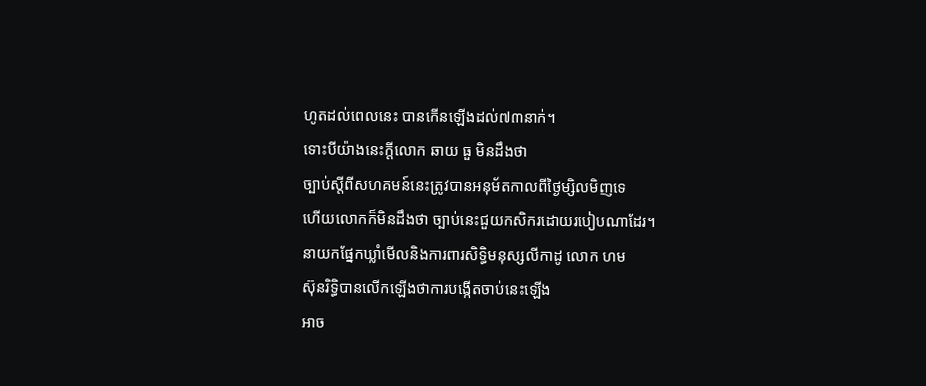ហូតដល់ពេលនេះ បានកើនឡើងដល់៧៣នាក់។
ទោះបីយ៉ាងនេះក្តីលោក ឆាយ ធួ មិនដឹងថា
ច្បាប់ស្តីពីសហគមន៍នេះត្រូវបានអនុម័តកាលពីថ្ងៃម្សិលមិញទេ
ហើយលោកក៏មិនដឹងថា ច្បាប់នេះជួយកសិករដោយរបៀបណាដែរ។
នាយកផ្នែកឃ្លាំមើលនិងការពារសិទ្ធិមនុស្សលីកាដូ លោក ហម
ស៊ុនរិទ្ធិបានលើកឡើងថាការបង្កើតចាប់នេះឡើង
អាច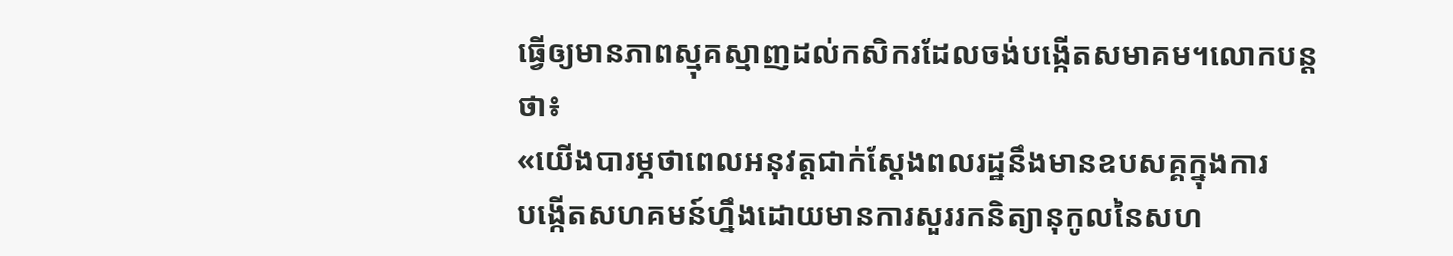ធ្វើឲ្យមានភាពស្មុគស្មាញដល់កសិករដែលចង់បង្កើតសមាគម។លោកបន្ត
ថា៖
«យើងបារម្ភថាពេលអនុវត្តជាក់ស្តែងពលរដ្ឋនឹងមានឧបសគ្គក្នុងការ
បង្កើតសហគមន៍ហ្នឹងដោយមានការសួររកនិត្យានុកូលនៃសហ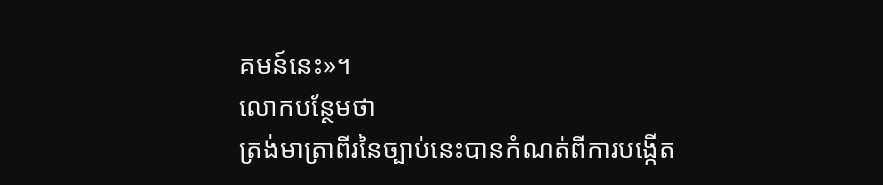គមន៍នេះ»។
លោកបន្ថែមថា
ត្រង់មាត្រាពីរនៃច្បាប់នេះបានកំណត់ពីការបង្កើត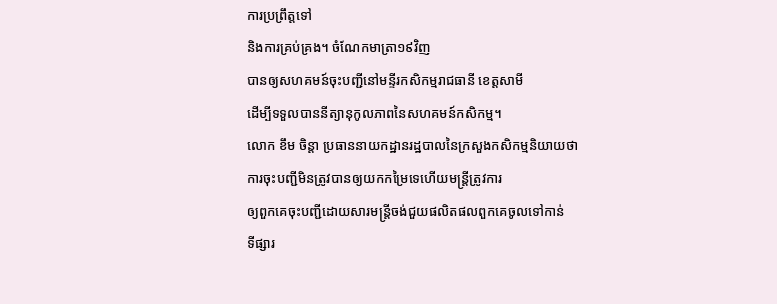ការប្រព្រឹត្តទៅ
និងការគ្រប់គ្រង។ ចំណែកមាត្រា១៩វិញ
បានឲ្យសហគមន៍ចុះបញ្ជីនៅមន្ទីរកសិកម្មរាជធានី ខេត្តសាមី
ដើម្បីទទួលបាននីត្យានុកូលភាពនៃសហគមន៍កសិកម្ម។
លោក ខឹម ចិន្តា ប្រធាននាយកដ្ឋានរដ្ឋបាលនៃក្រសួងកសិកម្មនិយាយថា
ការចុះបញ្ជីមិនត្រូវបានឲ្យយកកម្រៃទេហើយមន្ត្រីត្រូវការ
ឲ្យពួកគេចុះបញ្ជីដោយសារមន្ត្រីចង់ជួយផលិតផលពួកគេចូលទៅកាន់
ទីផ្សារ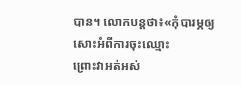បាន។ លោកបន្តថា៖«កុំបារម្ភឲ្យសោះអំពីការចុះឈ្មោះ
ព្រោះវាអត់អស់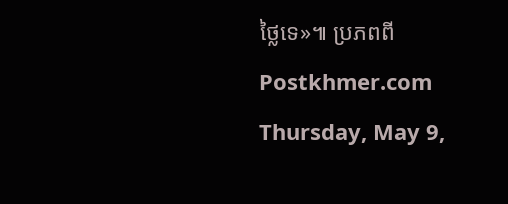ថ្លៃទេ»៕ ប្រភពពី Postkhmer.com
Thursday, May 9,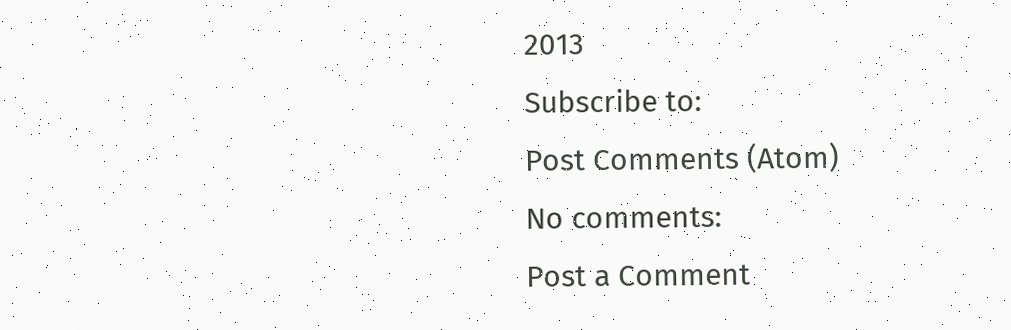2013
Subscribe to:
Post Comments (Atom)
No comments:
Post a Comment